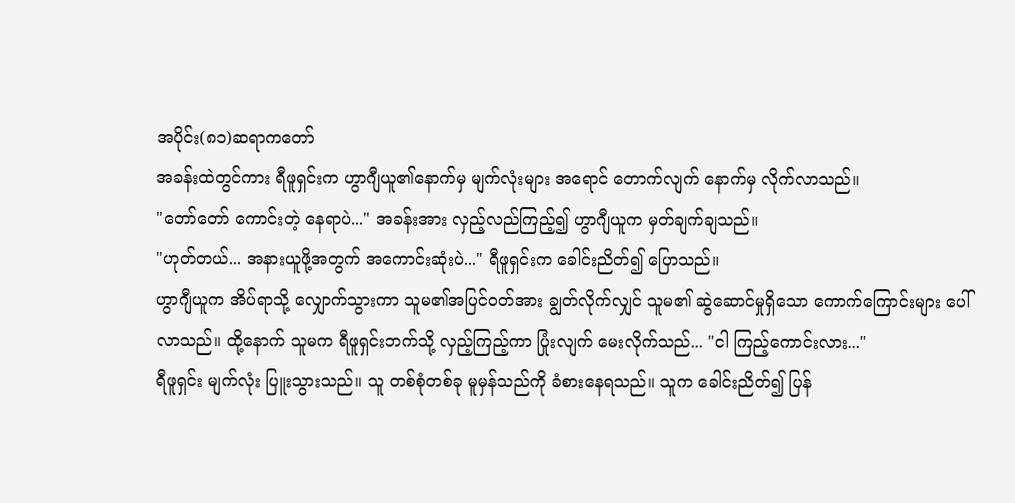အပိုင်း(၈၁)ဆရာကတော်
အခန်းထဲတွင်ကား ရီဖူရှင်းက ဟွာဂျီယူ၏နောက်မှ မျက်လုံးများ အရောင် တောက်လျက် နောက်မှ လိုက်လာသည်။
"တော်တော် ကောင်းတဲ့ နေရာပဲ..." အခန်းအား လှည့်လည်ကြည့်၍ ဟွာဂျီယူက မှတ်ချက်ချသည်။
"ဟုတ်တယ်... အနားယူဖို့အတွက် အကောင်းဆုံးပဲ..." ရီဖူရှင်းက ခေါင်းညိတ်၍ ပြောသည်။
ဟွာဂျီယူက အိပ်ရာသို့ လျှောက်သွားကာ သူမ၏အပြင်ဝတ်အား ချွတ်လိုက်လျှင် သူမ၏ ဆွဲဆောင်မှုရှိသော ကောက်ကြောင်းများ ပေါ်လာသည်။ ထို့နောက် သူမက ရီဖူရှင်းဘက်သို့ လှည့်ကြည့်ကာ ပြုံးလျက် မေးလိုက်သည်... "ငါ ကြည့်ကောင်းလား..."
ရီဖူရှင်း မျက်လုံး ပြူးသွားသည်။ သူ တစ်စုံတစ်ခု မူမှန်သည်ကို ခံစားနေရသည်။ သူက ခေါင်းညိတ်၍ ပြန်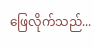ဖြေလိုက်သည်...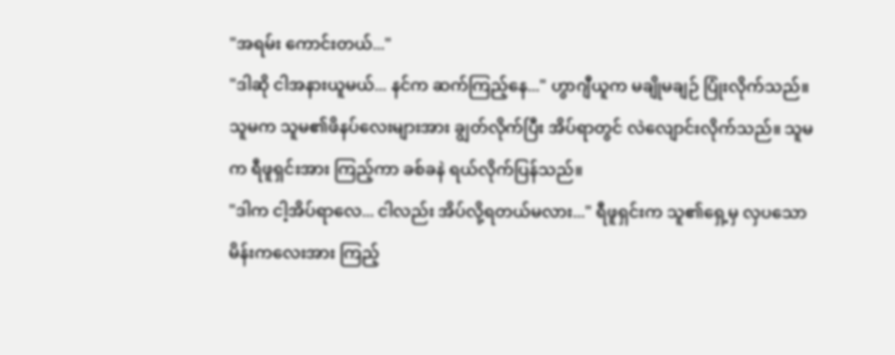"အရမ်း ကောင်းတယ်..."
"ဒါဆို ငါအနားယူမယ်... နင်က ဆက်ကြည့်နေ..." ဟွာဂျီယူက မချိုမချဉ် ပြုံးလိုက်သည်။ သူမက သူမ၏ဖိနပ်လေးများအား ချွတ်လိုက်ပြီး အိပ်ရာတွင် လဲလျောင်းလိုက်သည်။ သူမက ရီဖူရှင်းအား ကြည့်ကာ ခစ်ခနဲ ရယ်လိုက်ပြန်သည်။
"ဒါက ငါ့အိပ်ရာလေ... ငါလည်း အိပ်လို့ရတယ်မလား..." ရီဖူရှင်းက သူ၏ရှေ့မှ လှပသော မိန်းကလေးအား ကြည့်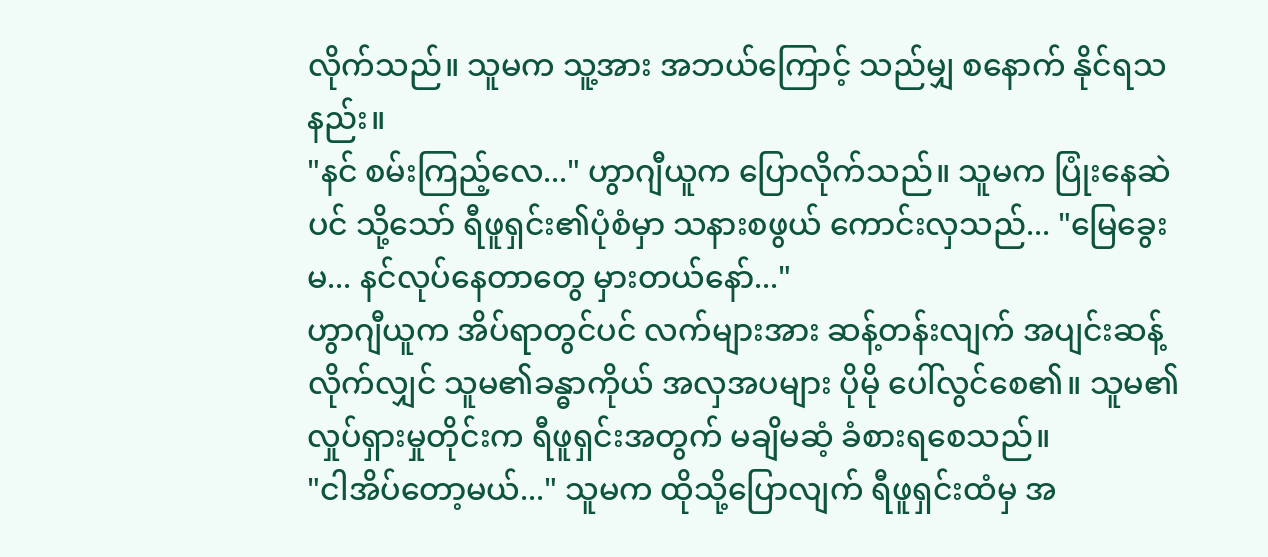လိုက်သည်။ သူမက သူ့အား အဘယ်ကြောင့် သည်မျှ စနောက် နိုင်ရသနည်း။
"နင် စမ်းကြည့်လေ..." ဟွာဂျီယူက ပြောလိုက်သည်။ သူမက ပြုံးနေဆဲပင် သို့သော် ရီဖူရှင်း၏ပုံစံမှာ သနားစဖွယ် ကောင်းလှသည်... "မြေခွေးမ... နင်လုပ်နေတာတွေ မှားတယ်နော်..."
ဟွာဂျီယူက အိပ်ရာတွင်ပင် လက်များအား ဆန့်တန်းလျက် အပျင်းဆန့်လိုက်လျှင် သူမ၏ခန္ဓာကိုယ် အလှအပများ ပိုမို ပေါ်လွင်စေ၏။ သူမ၏လှုပ်ရှားမှုတိုင်းက ရီဖူရှင်းအတွက် မချိမဆံ့ ခံစားရစေသည်။
"ငါအိပ်တော့မယ်..." သူမက ထိုသို့ပြောလျက် ရီဖူရှင်းထံမှ အ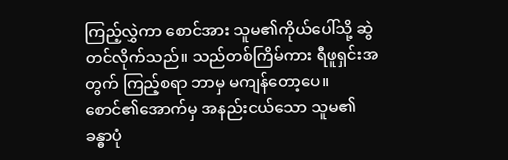ကြည့်လွှဲကာ စောင်အား သူမ၏ကိုယ်ပေါ်သို့ ဆွဲတင်လိုက်သည်။ သည်တစ်ကြိမ်ကား ရီဖူရှင်းအတွက် ကြည့်စရာ ဘာမှ မကျန်တော့ပေ။ စောင်၏အောက်မှ အနည်းငယ်သော သူမ၏ခန္ဓာပုံ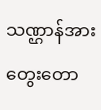သဏ္ဌာန်အား တွေးတော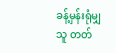ခန့်မှန်းရုံမျှ သူ တတ်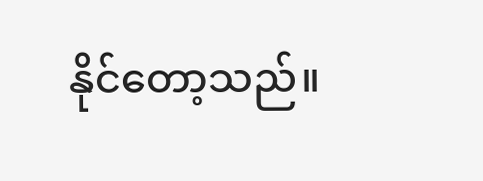နိုင်တော့သည်။